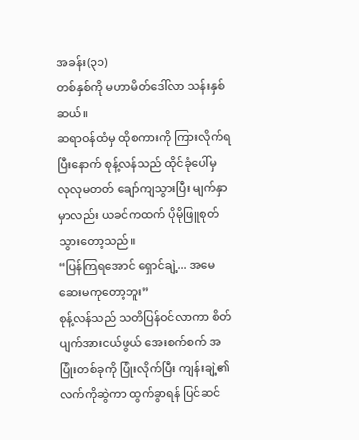အခန်း(၃၁)
တစ်နှစ်ကို မဟာမိတ်ဒေါ်လာ သန်းနှစ်ဆယ်။
ဆရာဝန်ထံမှ ထိုစကားကို ကြားလိုက်ရပြီးနောက် စုန့်လန်သည် ထိုင်ခုံပေါ်မှ လုလုမတတ် ချော်ကျသွားပြီး မျက်နှာမှာလည်း ယခင်ကထက် ပိုမိုဖြူစုတ်သွားတော့သည်။
“ပြန်ကြရအောင် ရှောင်ချဲ့... အမေ ဆေးမကုတော့ဘူး”
စုန့်လန်သည် သတိပြန်ဝင်လာကာ စိတ်ပျက်အားငယ်ဖွယ် အေးစက်စက် အပြုံးတစ်ခုကို ပြုံးလိုက်ပြီး ကျန်းချဲ့၏ လက်ကိုဆွဲကာ ထွက်ခွာရန် ပြင်ဆင်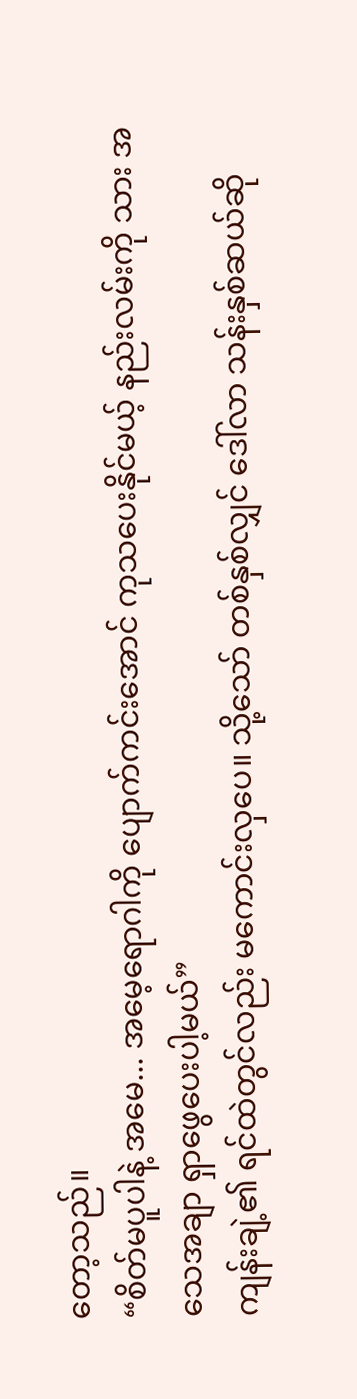တော့သည်။
“စိတ်မပူပါနဲ့ အမေ... အမေ့ရောဂါကို ပျောက်ကင်းအောင် ကုသပေးနိုင်မယ့် နည်းလမ်းကို သား အသေအချာ ရှာဖွေပေးပါ့မယ်”
ကျန်းချဲ့၏ ရင်ထဲတွင်လည်း မကောင်းလှပေ။ သို့သော် တစ်နှစ်လျှင် ဒေါ်လာ သန်းနှစ်ဆယ်ဆို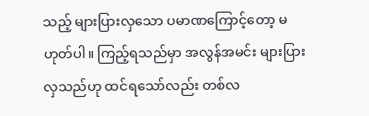သည့် များပြားလှသော ပမာဏကြောင့်တော့ မဟုတ်ပါ။ ကြည့်ရသည်မှာ အလွန်အမင်း များပြားလှသည်ဟု ထင်ရသော်လည်း တစ်လ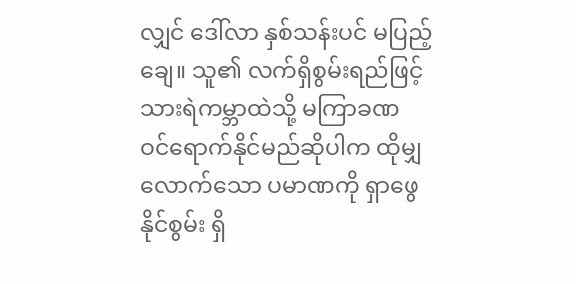လျှင် ဒေါ်လာ နှစ်သန်းပင် မပြည့်ချေ။ သူ၏ လက်ရှိစွမ်းရည်ဖြင့် သားရဲကမ္ဘာထဲသို့ မကြာခဏ ဝင်ရောက်နိုင်မည်ဆိုပါက ထိုမျှလောက်သော ပမာဏကို ရှာဖွေနိုင်စွမ်း ရှိ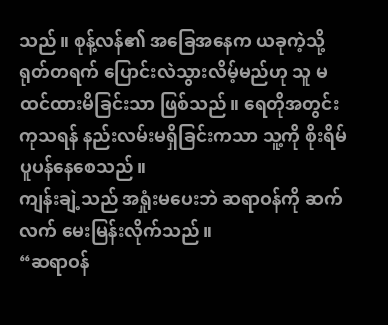သည်။ စုန့်လန်၏ အခြေအနေက ယခုကဲ့သို့ ရုတ်တရက် ပြောင်းလဲသွားလိမ့်မည်ဟု သူ မထင်ထားမိခြင်းသာ ဖြစ်သည်။ ရေတိုအတွင်း ကုသရန် နည်းလမ်းမရှိခြင်းကသာ သူ့ကို စိုးရိမ်ပူပန်နေစေသည်။
ကျန်းချဲ့သည် အရှုံးမပေးဘဲ ဆရာဝန်ကို ဆက်လက် မေးမြန်းလိုက်သည်။
“ဆရာဝန်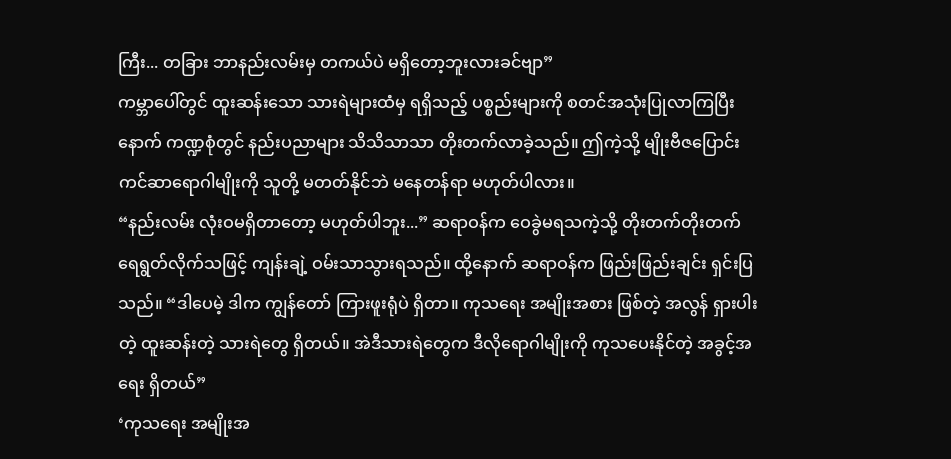ကြီး... တခြား ဘာနည်းလမ်းမှ တကယ်ပဲ မရှိတော့ဘူးလားခင်ဗျာ”
ကမ္ဘာပေါ်တွင် ထူးဆန်းသော သားရဲများထံမှ ရရှိသည့် ပစ္စည်းများကို စတင်အသုံးပြုလာကြပြီးနောက် ကဏ္ဍစုံတွင် နည်းပညာများ သိသိသာသာ တိုးတက်လာခဲ့သည်။ ဤကဲ့သို့ မျိုးဗီဇပြောင်း ကင်ဆာရောဂါမျိုးကို သူတို့ မတတ်နိုင်ဘဲ မနေတန်ရာ မဟုတ်ပါလား။
“နည်းလမ်း လုံးဝမရှိတာတော့ မဟုတ်ပါဘူး...” ဆရာဝန်က ဝေခွဲမရသကဲ့သို့ တိုးတက်တိုးတက် ရေရွတ်လိုက်သဖြင့် ကျန်းချဲ့ ဝမ်းသာသွားရသည်။ ထို့နောက် ဆရာဝန်က ဖြည်းဖြည်းချင်း ရှင်းပြသည်။ “ဒါပေမဲ့ ဒါက ကျွန်တော် ကြားဖူးရုံပဲ ရှိတာ။ ကုသရေး အမျိုးအစား ဖြစ်တဲ့ အလွန် ရှားပါးတဲ့ ထူးဆန်းတဲ့ သားရဲတွေ ရှိတယ်။ အဲဒီသားရဲတွေက ဒီလိုရောဂါမျိုးကို ကုသပေးနိုင်တဲ့ အခွင့်အရေး ရှိတယ်”
‘ကုသရေး အမျိုးအ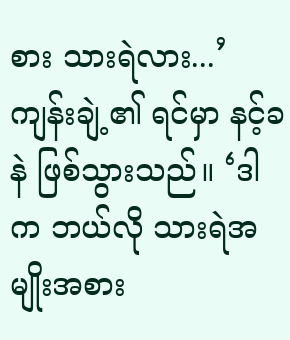စား သားရဲလား...’
ကျန်းချဲ့၏ ရင်မှာ နင့်ခနဲ ဖြစ်သွားသည်။ ‘ဒါက ဘယ်လို သားရဲအမျိုးအစား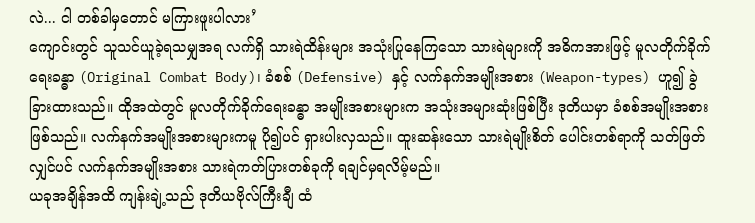လဲ... ငါ တစ်ခါမှတောင် မကြားဖူးပါလား’
ကျောင်းတွင် သူသင်ယူခဲ့ရသမျှအရ လက်ရှိ သားရဲထိန်းများ အသုံးပြုနေကြသော သားရဲများကို အဓိကအားဖြင့် မူလတိုက်ခိုက်ရေးခန္ဓာ (Original Combat Body)၊ ခံစစ် (Defensive) နှင့် လက်နက်အမျိုးအစား (Weapon-types) ဟူ၍ ခွဲခြားထားသည်။ ထိုအထဲတွင် မူလတိုက်ခိုက်ရေးခန္ဓာ အမျိုးအစားများက အသုံးအများဆုံးဖြစ်ပြီး ဒုတိယမှာ ခံစစ်အမျိုးအစား ဖြစ်သည်။ လက်နက်အမျိုးအစားများကမူ ပို၍ပင် ရှားပါးလှသည်။ ထူးဆန်းသော သားရဲမျိုးစိတ် ပေါင်းတစ်ရာကို သတ်ဖြတ်လျှင်ပင် လက်နက်အမျိုးအစား သားရဲကတ်ပြားတစ်ခုကို ရချင်မှရလိမ့်မည်။
ယခုအချိန်အထိ ကျန်းချဲ့သည် ဒုတိယဗိုလ်ကြီးချီ ထံ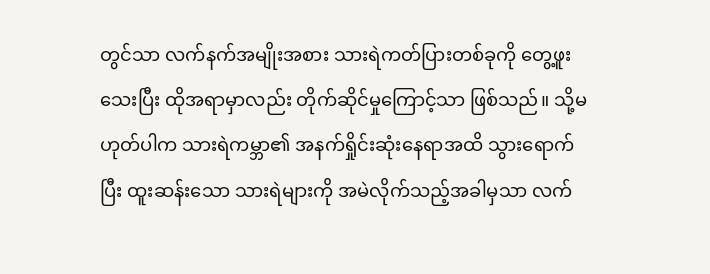တွင်သာ လက်နက်အမျိုးအစား သားရဲကတ်ပြားတစ်ခုကို တွေ့ဖူးသေးပြီး ထိုအရာမှာလည်း တိုက်ဆိုင်မှုကြောင့်သာ ဖြစ်သည်။ သို့မဟုတ်ပါက သားရဲကမ္ဘာ၏ အနက်ရှိုင်းဆုံးနေရာအထိ သွားရောက်ပြီး ထူးဆန်းသော သားရဲများကို အမဲလိုက်သည့်အခါမှသာ လက်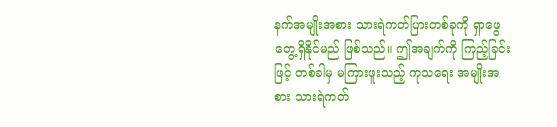နက်အမျိုးအစား သားရဲကတ်ပြားတစ်ခုကို ရှာဖွေတွေ့ရှိနိုင်မည် ဖြစ်သည်။ ဤအချက်ကို ကြည့်ခြင်းဖြင့် တစ်ခါမှ မကြားဖူးသည့် ကုသရေး အမျိုးအစား သားရဲကတ်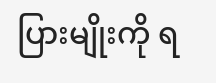ပြားမျိုးကို ရ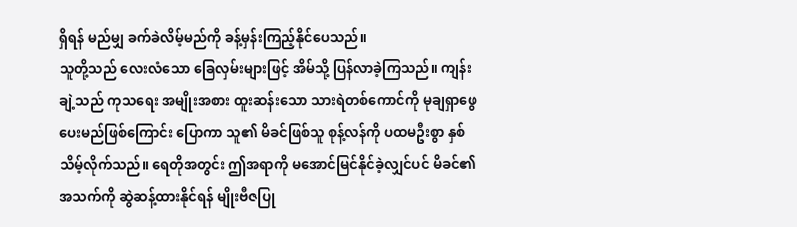ရှိရန် မည်မျှ ခက်ခဲလိမ့်မည်ကို ခန့်မှန်းကြည့်နိုင်ပေသည်။
သူတို့သည် လေးလံသော ခြေလှမ်းများဖြင့် အိမ်သို့ ပြန်လာခဲ့ကြသည်။ ကျန်းချဲ့သည် ကုသရေး အမျိုးအစား ထူးဆန်းသော သားရဲတစ်ကောင်ကို မုချရှာဖွေပေးမည်ဖြစ်ကြောင်း ပြောကာ သူ၏ မိခင်ဖြစ်သူ စုန့်လန်ကို ပထမဦးစွာ နှစ်သိမ့်လိုက်သည်။ ရေတိုအတွင်း ဤအရာကို မအောင်မြင်နိုင်ခဲ့လျှင်ပင် မိခင်၏ အသက်ကို ဆွဲဆန့်ထားနိုင်ရန် မျိုးဗီဇပြု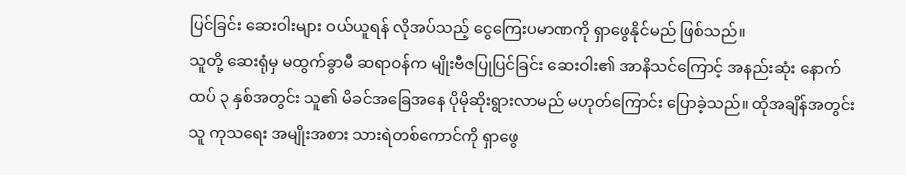ပြင်ခြင်း ဆေးဝါးများ ဝယ်ယူရန် လိုအပ်သည့် ငွေကြေးပမာဏကို ရှာဖွေနိုင်မည် ဖြစ်သည်။
သူတို့ ဆေးရုံမှ မထွက်ခွာမီ ဆရာဝန်က မျိုးဗီဇပြုပြင်ခြင်း ဆေးဝါး၏ အာနိသင်ကြောင့် အနည်းဆုံး နောက်ထပ် ၃ နှစ်အတွင်း သူ၏ မိခင်အခြေအနေ ပိုမိုဆိုးရွားလာမည် မဟုတ်ကြောင်း ပြောခဲ့သည်။ ထိုအချိန်အတွင်း သူ ကုသရေး အမျိုးအစား သားရဲတစ်ကောင်ကို ရှာဖွေ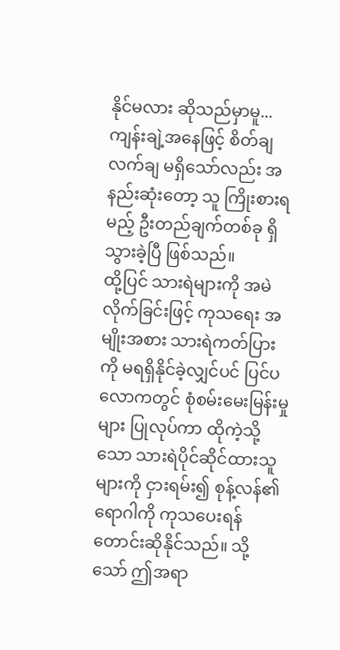နိုင်မလား ဆိုသည်မှာမူ... ကျန်းချဲ့အနေဖြင့် စိတ်ချလက်ချ မရှိသော်လည်း အနည်းဆုံးတော့ သူ ကြိုးစားရမည့် ဦးတည်ချက်တစ်ခု ရှိသွားခဲ့ပြီ ဖြစ်သည်။
ထို့ပြင် သားရဲများကို အမဲလိုက်ခြင်းဖြင့် ကုသရေး အမျိုးအစား သားရဲကတ်ပြားကို မရရှိနိုင်ခဲ့လျှင်ပင် ပြင်ပလောကတွင် စုံစမ်းမေးမြန်းမှုများ ပြုလုပ်ကာ ထိုကဲ့သို့သော သားရဲပိုင်ဆိုင်ထားသူများကို ငှားရမ်း၍ စုန့်လန်၏ ရောဂါကို ကုသပေးရန် တောင်းဆိုနိုင်သည်။ သို့သော် ဤအရာ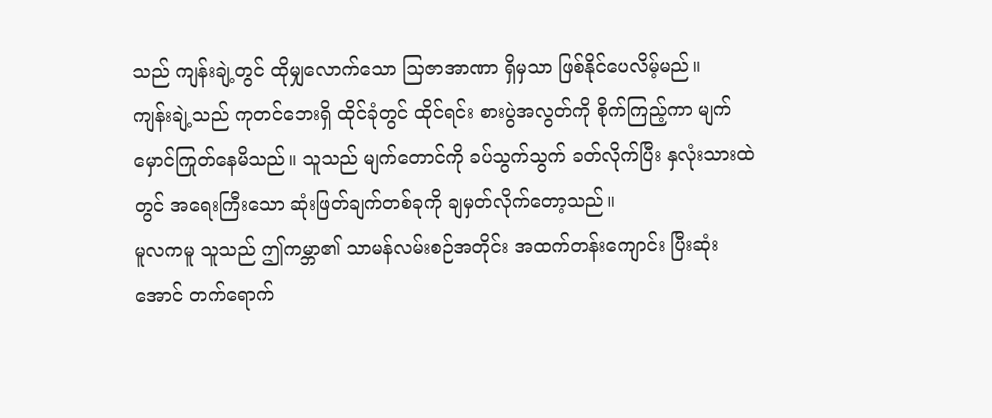သည် ကျန်းချဲ့တွင် ထိုမျှလောက်သော သြဇာအာဏာ ရှိမှသာ ဖြစ်နိုင်ပေလိမ့်မည်။
ကျန်းချဲ့သည် ကုတင်ဘေးရှိ ထိုင်ခုံတွင် ထိုင်ရင်း စားပွဲအလွတ်ကို စိုက်ကြည့်ကာ မျက်မှောင်ကြုတ်နေမိသည်။ သူသည် မျက်တောင်ကို ခပ်သွက်သွက် ခတ်လိုက်ပြီး နှလုံးသားထဲတွင် အရေးကြီးသော ဆုံးဖြတ်ချက်တစ်ခုကို ချမှတ်လိုက်တော့သည်။
မူလကမူ သူသည် ဤကမ္ဘာ၏ သာမန်လမ်းစဉ်အတိုင်း အထက်တန်းကျောင်း ပြီးဆုံးအောင် တက်ရောက်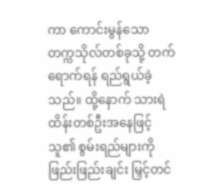ကာ ကောင်းမွန်သော တက္ကသိုလ်တစ်ခုသို့ တက်ရောက်ရန် ရည်ရွယ်ခဲ့သည်။ ထို့နောက် သားရဲထိန်းတစ်ဦးအနေဖြင့် သူ၏ စွမ်းရည်များကို ဖြည်းဖြည်းချင်း မြှင့်တင်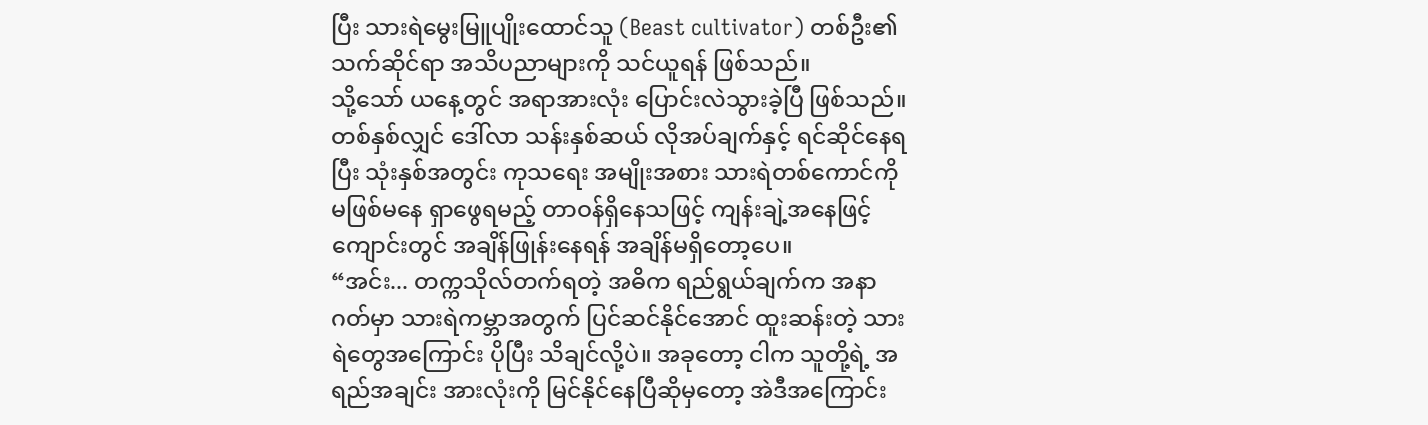ပြီး သားရဲမွေးမြူပျိုးထောင်သူ (Beast cultivator) တစ်ဦး၏ သက်ဆိုင်ရာ အသိပညာများကို သင်ယူရန် ဖြစ်သည်။
သို့သော် ယနေ့တွင် အရာအားလုံး ပြောင်းလဲသွားခဲ့ပြီ ဖြစ်သည်။ တစ်နှစ်လျှင် ဒေါ်လာ သန်းနှစ်ဆယ် လိုအပ်ချက်နှင့် ရင်ဆိုင်နေရပြီး သုံးနှစ်အတွင်း ကုသရေး အမျိုးအစား သားရဲတစ်ကောင်ကို မဖြစ်မနေ ရှာဖွေရမည့် တာဝန်ရှိနေသဖြင့် ကျန်းချဲ့အနေဖြင့် ကျောင်းတွင် အချိန်ဖြုန်းနေရန် အချိန်မရှိတော့ပေ။
“အင်း... တက္ကသိုလ်တက်ရတဲ့ အဓိက ရည်ရွယ်ချက်က အနာဂတ်မှာ သားရဲကမ္ဘာအတွက် ပြင်ဆင်နိုင်အောင် ထူးဆန်းတဲ့ သားရဲတွေအကြောင်း ပိုပြီး သိချင်လို့ပဲ။ အခုတော့ ငါက သူတို့ရဲ့ အရည်အချင်း အားလုံးကို မြင်နိုင်နေပြီဆိုမှတော့ အဲဒီအကြောင်း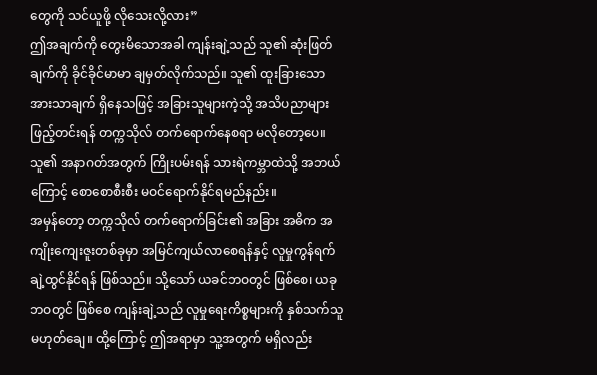တွေကို သင်ယူဖို့ လိုသေးလို့လား”
ဤအချက်ကို တွေးမိသောအခါ ကျန်းချဲ့သည် သူ၏ ဆုံးဖြတ်ချက်ကို ခိုင်ခိုင်မာမာ ချမှတ်လိုက်သည်။ သူ၏ ထူးခြားသော အားသာချက် ရှိနေသဖြင့် အခြားသူများကဲ့သို့ အသိပညာများ ဖြည့်တင်းရန် တက္ကသိုလ် တက်ရောက်နေစရာ မလိုတော့ပေ။ သူ၏ အနာဂတ်အတွက် ကြိုးပမ်းရန် သားရဲကမ္ဘာထဲသို့ အဘယ်ကြောင့် စောစောစီးစီး မဝင်ရောက်နိုင်ရမည်နည်း။
အမှန်တော့ တက္ကသိုလ် တက်ရောက်ခြင်း၏ အခြား အဓိက အကျိုးကျေးဇူးတစ်ခုမှာ အမြင်ကျယ်လာစေရန်နှင့် လူမှုကွန်ရက် ချဲ့ထွင်နိုင်ရန် ဖြစ်သည်။ သို့သော် ယခင်ဘဝတွင် ဖြစ်စေ၊ ယခုဘဝတွင် ဖြစ်စေ ကျန်းချဲ့သည် လူမှုရေးကိစ္စများကို နှစ်သက်သူ မဟုတ်ချေ။ ထို့ကြောင့် ဤအရာမှာ သူ့အတွက် မရှိလည်း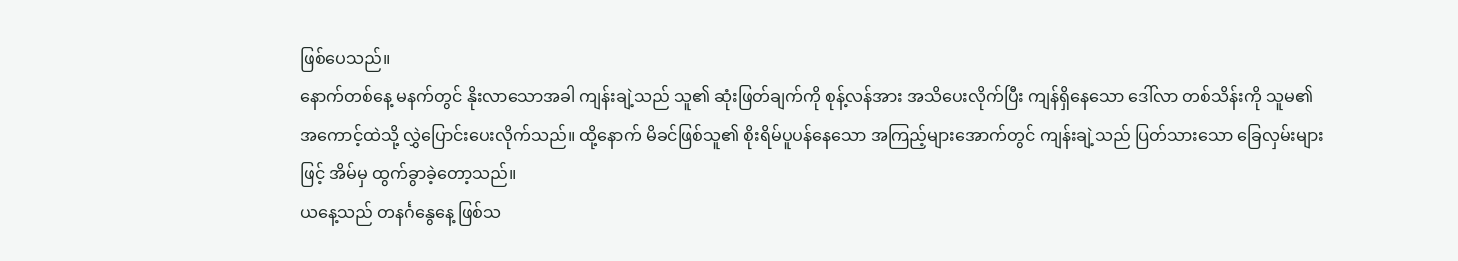ဖြစ်ပေသည်။
နောက်တစ်နေ့ မနက်တွင် နိုးလာသောအခါ ကျန်းချဲ့သည် သူ၏ ဆုံးဖြတ်ချက်ကို စုန့်လန်အား အသိပေးလိုက်ပြီး ကျန်ရှိနေသော ဒေါ်လာ တစ်သိန်းကို သူမ၏ အကောင့်ထဲသို့ လွှဲပြောင်းပေးလိုက်သည်။ ထို့နောက် မိခင်ဖြစ်သူ၏ စိုးရိမ်ပူပန်နေသော အကြည့်များအောက်တွင် ကျန်းချဲ့သည် ပြတ်သားသော ခြေလှမ်းများဖြင့် အိမ်မှ ထွက်ခွာခဲ့တော့သည်။
ယနေ့သည် တနင်္ဂနွေနေ့ ဖြစ်သ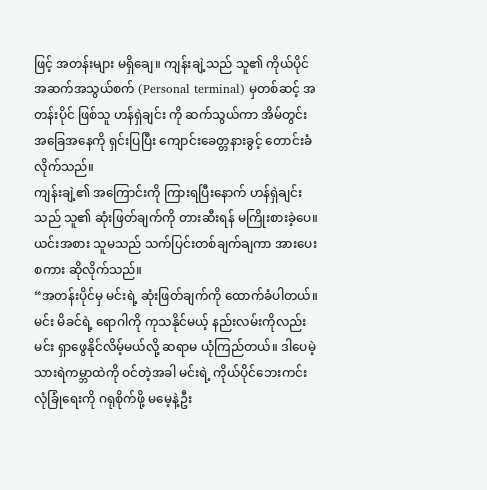ဖြင့် အတန်းများ မရှိချေ။ ကျန်းချဲ့သည် သူ၏ ကိုယ်ပိုင်အဆက်အသွယ်စက် (Personal terminal) မှတစ်ဆင့် အတန်းပိုင် ဖြစ်သူ ဟန်ရှဲချင်း ကို ဆက်သွယ်ကာ အိမ်တွင်းအခြေအနေကို ရှင်းပြပြီး ကျောင်းခေတ္တနားခွင့် တောင်းခံလိုက်သည်။
ကျန်းချဲ့၏ အကြောင်းကို ကြားရပြီးနောက် ဟန်ရှဲချင်းသည် သူ၏ ဆုံးဖြတ်ချက်ကို တားဆီးရန် မကြိုးစားခဲ့ပေ။ ယင်းအစား သူမသည် သက်ပြင်းတစ်ချက်ချကာ အားပေးစကား ဆိုလိုက်သည်။
“အတန်းပိုင်မှ မင်းရဲ့ ဆုံးဖြတ်ချက်ကို ထောက်ခံပါတယ်။ မင်း မိခင်ရဲ့ ရောဂါကို ကုသနိုင်မယ့် နည်းလမ်းကိုလည်း မင်း ရှာဖွေနိုင်လိမ့်မယ်လို့ ဆရာမ ယုံကြည်တယ်။ ဒါပေမဲ့ သားရဲကမ္ဘာထဲကို ဝင်တဲ့အခါ မင်းရဲ့ ကိုယ်ပိုင်ဘေးကင်းလုံခြုံရေးကို ဂရုစိုက်ဖို့ မမေ့နဲ့ဦး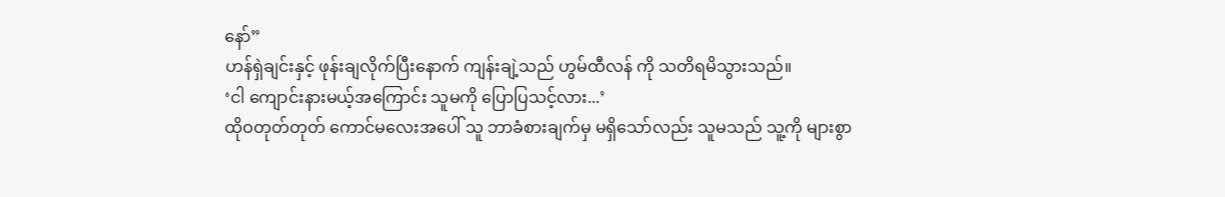နော်”
ဟန်ရှဲချင်းနှင့် ဖုန်းချလိုက်ပြီးနောက် ကျန်းချဲ့သည် ဟွမ်ထီလန် ကို သတိရမိသွားသည်။
‘ငါ ကျောင်းနားမယ့်အကြောင်း သူမကို ပြောပြသင့်လား...’
ထိုဝတုတ်တုတ် ကောင်မလေးအပေါ် သူ ဘာခံစားချက်မှ မရှိသော်လည်း သူမသည် သူ့ကို များစွာ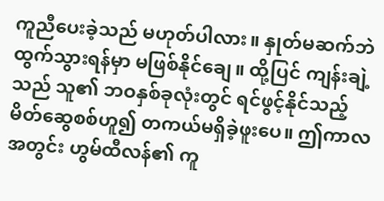ကူညီပေးခဲ့သည် မဟုတ်ပါလား။ နှုတ်မဆက်ဘဲ ထွက်သွားရန်မှာ မဖြစ်နိုင်ချေ။ ထို့ပြင် ကျန်းချဲ့သည် သူ၏ ဘဝနှစ်ခုလုံးတွင် ရင်ဖွင့်နိုင်သည့် မိတ်ဆွေစစ်ဟူ၍ တကယ်မရှိခဲ့ဖူးပေ။ ဤကာလအတွင်း ဟွမ်ထီလန်၏ ကူ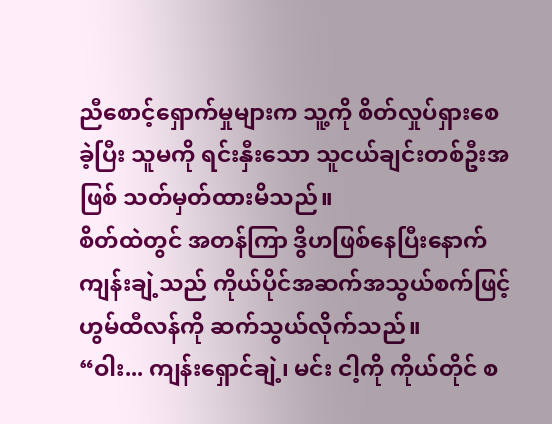ညီစောင့်ရှောက်မှုများက သူ့ကို စိတ်လှုပ်ရှားစေခဲ့ပြီး သူမကို ရင်းနှီးသော သူငယ်ချင်းတစ်ဦးအဖြစ် သတ်မှတ်ထားမိသည်။
စိတ်ထဲတွင် အတန်ကြာ ဒွိဟဖြစ်နေပြီးနောက် ကျန်းချဲ့သည် ကိုယ်ပိုင်အဆက်အသွယ်စက်ဖြင့် ဟွမ်ထီလန်ကို ဆက်သွယ်လိုက်သည်။
“ဝါး... ကျန်းရှောင်ချဲ့၊ မင်း ငါ့ကို ကိုယ်တိုင် စ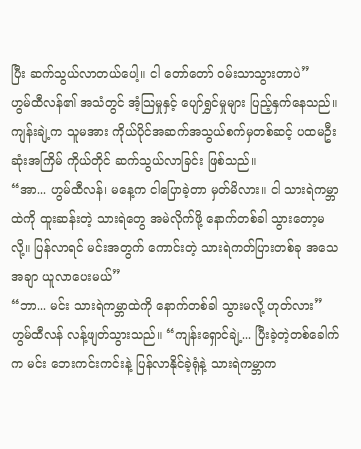ပြီး ဆက်သွယ်လာတယ်ပေါ့။ ငါ တော်တော် ဝမ်းသာသွားတာပဲ”
ဟွမ်ထီလန်၏ အသံတွင် အံ့သြမှုနှင့် ပျော်ရွှင်မှုများ ပြည့်နှက်နေသည်။ ကျန်းချဲ့က သူမအား ကိုယ်ပိုင်အဆက်အသွယ်စက်မှတစ်ဆင့် ပထမဦးဆုံးအကြိမ် ကိုယ်တိုင် ဆက်သွယ်လာခြင်း ဖြစ်သည်။
“အာ... ဟွမ်ထီလန်၊ မနေ့က ငါပြောခဲ့တာ မှတ်မိလား။ ငါ သားရဲကမ္ဘာထဲကို ထူးဆန်းတဲ့ သားရဲတွေ အမဲလိုက်ဖို့ နောက်တစ်ခါ သွားတော့မလို့။ ပြန်လာရင် မင်းအတွက် ကောင်းတဲ့ သားရဲကတ်ပြားတစ်ခု အသေအချာ ယူလာပေးမယ်”
“ဘာ... မင်း သားရဲကမ္ဘာထဲကို နောက်တစ်ခါ သွားမလို့ ဟုတ်လား” ဟွမ်ထီလန် လန့်ဖျတ်သွားသည်။ “ကျန်းရှောင်ချဲ့... ပြီးခဲ့တဲ့တစ်ခေါက်က မင်း ဘေးကင်းကင်းနဲ့ ပြန်လာနိုင်ခဲ့ရုံနဲ့ သားရဲကမ္ဘာက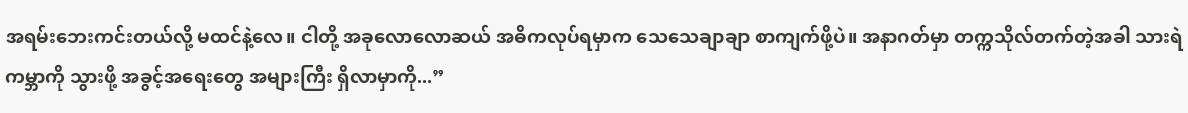အရမ်းဘေးကင်းတယ်လို့ မထင်နဲ့လေ။ ငါတို့ အခုလောလောဆယ် အဓိကလုပ်ရမှာက သေသေချာချာ စာကျက်ဖို့ပဲ။ အနာဂတ်မှာ တက္ကသိုလ်တက်တဲ့အခါ သားရဲကမ္ဘာကို သွားဖို့ အခွင့်အရေးတွေ အများကြီး ရှိလာမှာကို...”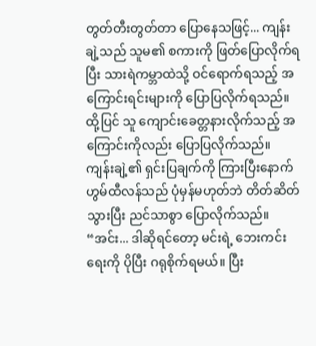တွတ်တီးတွတ်တာ ပြောနေသဖြင့်... ကျန်းချဲ့သည် သူမ၏ စကားကို ဖြတ်ပြောလိုက်ရပြီး သားရဲကမ္ဘာထဲသို့ ဝင်ရောက်ရသည့် အကြောင်းရင်းများကို ပြောပြလိုက်ရသည်။ ထို့ပြင် သူ ကျောင်းခေတ္တနားလိုက်သည့် အကြောင်းကိုလည်း ပြောပြလိုက်သည်။
ကျန်းချဲ့၏ ရှင်းပြချက်ကို ကြားပြီးနောက် ဟွမ်ထီလန်သည် ပုံမှန်မဟုတ်ဘဲ တိတ်ဆိတ်သွားပြီး ညင်သာစွာ ပြောလိုက်သည်။
“အင်း... ဒါဆိုရင်တော့ မင်းရဲ့ ဘေးကင်းရေးကို ပိုပြီး ဂရုစိုက်ရမယ်။ ပြီး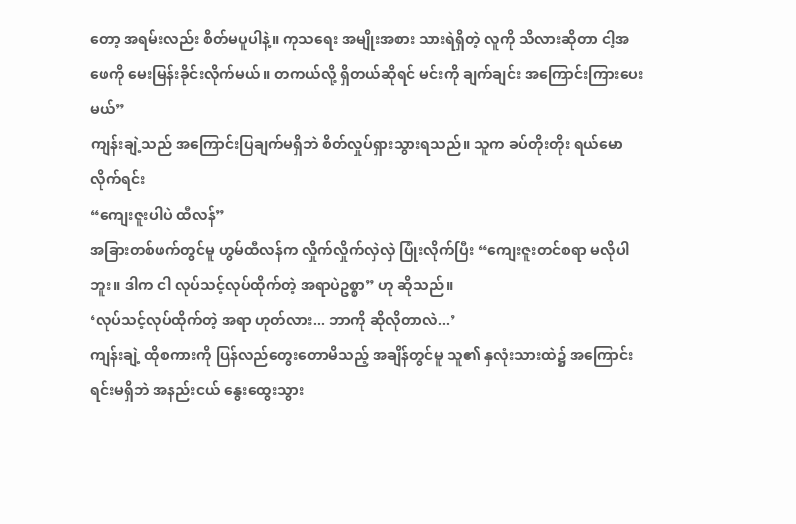တော့ အရမ်းလည်း စိတ်မပူပါနဲ့။ ကုသရေး အမျိုးအစား သားရဲရှိတဲ့ လူကို သိလားဆိုတာ ငါ့အဖေကို မေးမြန်းခိုင်းလိုက်မယ်။ တကယ်လို့ ရှိတယ်ဆိုရင် မင်းကို ချက်ချင်း အကြောင်းကြားပေးမယ်”
ကျန်းချဲ့သည် အကြောင်းပြချက်မရှိဘဲ စိတ်လှုပ်ရှားသွားရသည်။ သူက ခပ်တိုးတိုး ရယ်မောလိုက်ရင်း
“ကျေးဇူးပါပဲ ထီလန်”
အခြားတစ်ဖက်တွင်မူ ဟွမ်ထီလန်က လှိုက်လှိုက်လှဲလှဲ ပြုံးလိုက်ပြီး “ကျေးဇူးတင်စရာ မလိုပါဘူး။ ဒါက ငါ လုပ်သင့်လုပ်ထိုက်တဲ့ အရာပဲဥစ္စာ” ဟု ဆိုသည်။
‘လုပ်သင့်လုပ်ထိုက်တဲ့ အရာ ဟုတ်လား... ဘာကို ဆိုလိုတာလဲ...’
ကျန်းချဲ့ ထိုစကားကို ပြန်လည်တွေးတောမိသည့် အချိန်တွင်မူ သူ၏ နှလုံးသားထဲ၌ အကြောင်းရင်းမရှိဘဲ အနည်းငယ် နွေးထွေးသွား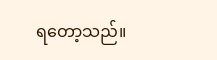ရတော့သည်။